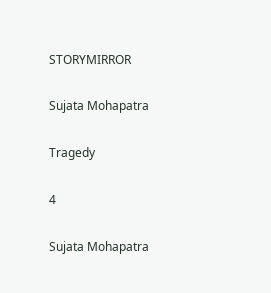STORYMIRROR

Sujata Mohapatra

Tragedy

4

Sujata Mohapatra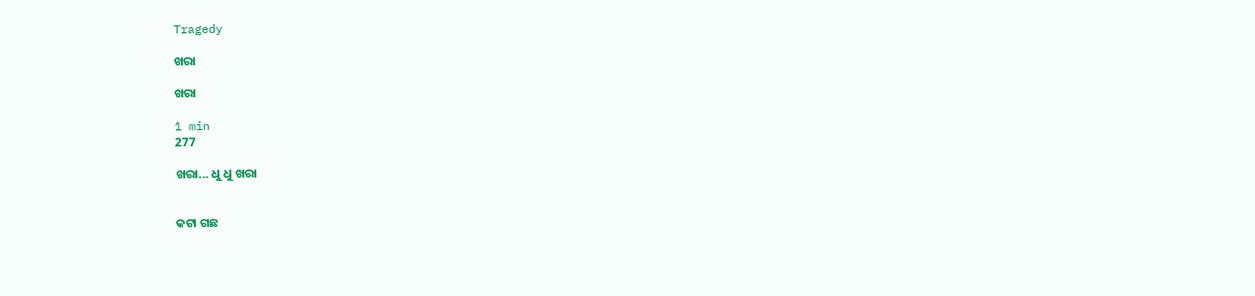Tragedy

ଖରା

ଖରା

1 min
277

ଖରା... ଧୁ ଧୁ ଖରା


କଟା ଗଛ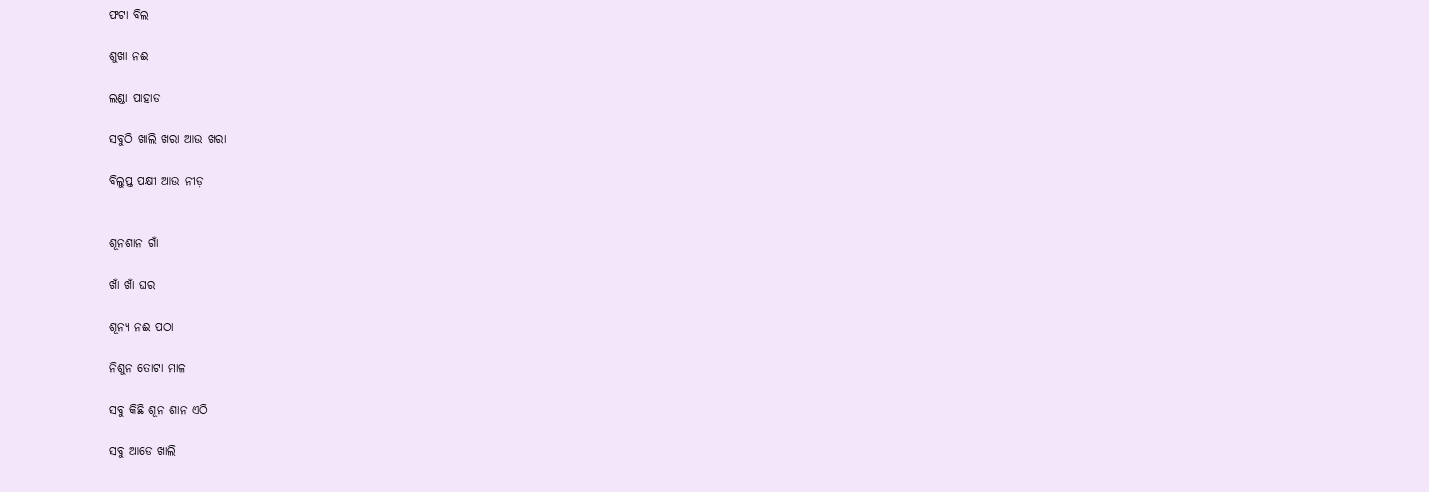ଫଟା ବିଲ

ଶୁଖା ନଈ

ଲଣ୍ଡା ପାହାଡ

ସବୁଠି ଖାଲି ଖରା ଆଉ ଖରା

ବିଲୁପ୍ତ ପକ୍ଷୀ ଆଉ ନୀଡ଼


ଶୂନଶାନ ଗାଁ

ଖାଁ ଖାଁ ଘର

ଶୂନ୍ୟ ନଈ ପଠା

ନିଶୁନ ତୋଟା ମାଳ

ସବୁ କିଛି ଶୂନ ଶାନ ଏଠି

ସବୁ ଆଡେ ଖାଲି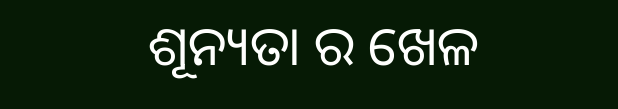ଶୂନ୍ୟତା ର ଖେଳ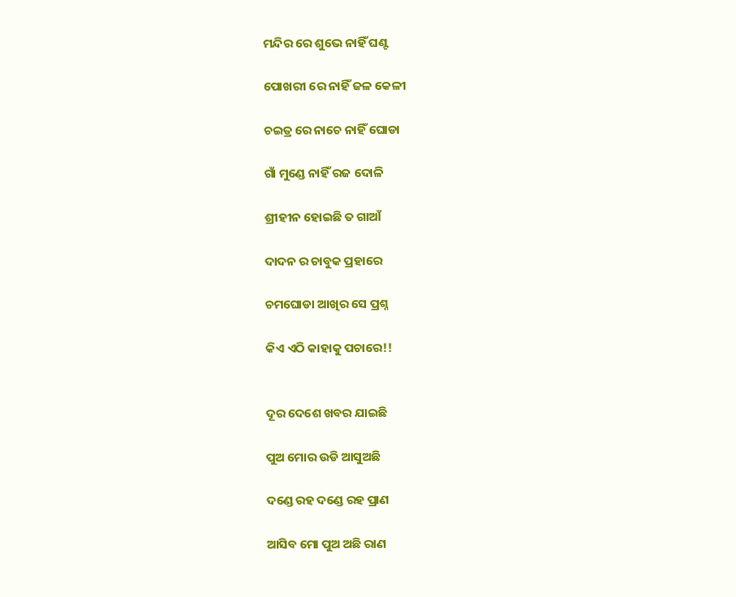ମନ୍ଦିର ରେ ଶୁଭେ ନାହିଁ ଘଣ୍ଟ

ପୋଖରୀ ରେ ନାହିଁ ଜଳ କେଳୀ

ଚଇତ୍ର ରେ ନାଚେ ନାହିଁ ଘୋଡା

ଗାଁ ମୁଣ୍ଡେ ନାହିଁ ରଜ ଦୋଳି

ଶ୍ରୀହୀନ ହୋଇଛି ତ ଗାଆଁ

ଦାଦନ ର ଚାବୁକ ପ୍ରହାରେ

ଚମଘୋଡା ଆଖିର ସେ ପ୍ରଶ୍ନ

କିଏ ଏଠି କାହାକୁ ପଚାରେ!!


ଦୂର ଦେଶେ ଖବର ଯାଇଛି

ପୁଅ ମୋର ଉଡି ଆସୁଅଛି

ଦଣ୍ଡେ ରହ ଦଣ୍ଡେ ରହ ପ୍ରାଣ

ଆସିବ ମୋ ପୁଅ ଅଛି ରାଣ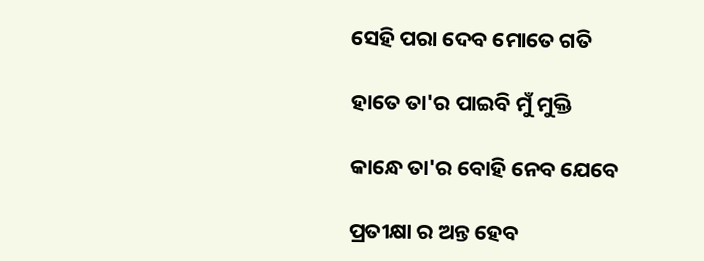ସେହି ପରା ଦେବ ମୋତେ ଗତି

ହାତେ ତା'ର ପାଇବି ମୁଁ ମୁକ୍ତି

କାନ୍ଧେ ତା'ର ବୋହି ନେବ ଯେବେ

ପ୍ରତୀକ୍ଷା ର ଅନ୍ତ ହେବ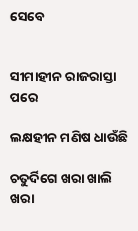ସେବେ


ସୀମାହୀନ ରାଜରାସ୍ତା ପରେ

ଲକ୍ଷହୀନ ମଣିଷ ଧାଉଁଛି

ଚତୁର୍ଦିଗେ ଖରା ଖାଲି ଖରା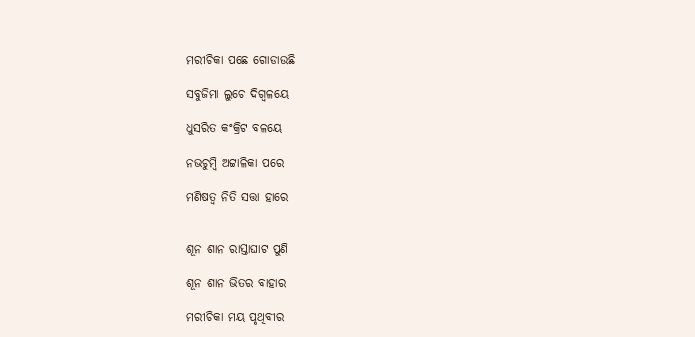ମରୀଚିକା ପଛେ ଗୋଡାଉଛି

ସବୁଜିମା ଲୁଚେ ଦିଗ୍ବଳୟେ

ଧୁସରିତ କଂକ୍ରିଟ ବଳୟେ

ନଭଚୁମ୍ବି ଅଟ୍ଟାଳିକା ପରେ

ମଣିଷତ୍ଵ ନିତି ସତ୍ତା ହାରେ


ଶୂନ ଶାନ ରାସ୍ତାଘାଟ ପୁଣି

ଶୂନ ଶାନ ଭିତର ବାହାର

ମରୀଚିକା ମୟ ପୃଥିବୀର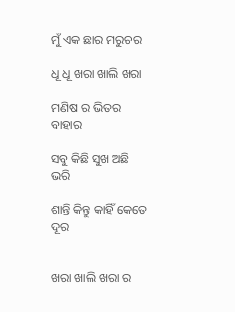ମୁଁ ଏକ ଛାର ମରୁଚର

ଧୂ ଧୂ ଖରା ଖାଲି ଖରା

ମଣିଷ ର ଭିତର ବାହାର

ସବୁ କିଛି ସୁଖ ଅଛି ଭରି

ଶାନ୍ତି କିନ୍ତୁ କାହିଁ କେତେ ଦୂର


ଖରା ଖାଲି ଖରା ର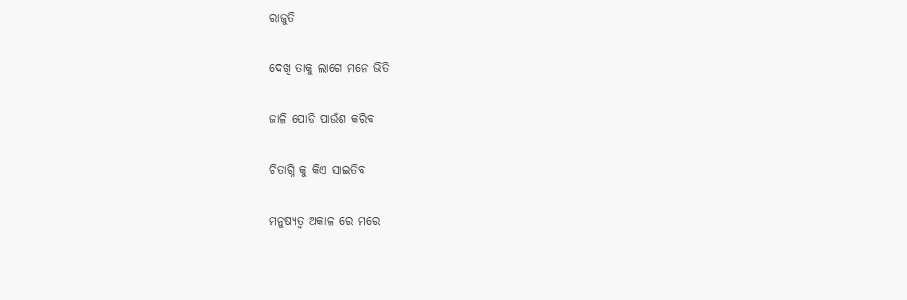ରାଜୁତି

ଦେଖି ତାକୁ ଲାଗେ ମନେ ଭିତି

ଜାଳି ପୋଡି ପାଉଁଶ କରିବ

ଚିତାଗ୍ନି କୁ କିଏ ସାଇତିବ

ମନୁଷ୍ୟତ୍ୱ ଅକାଳ ରେ ମରେ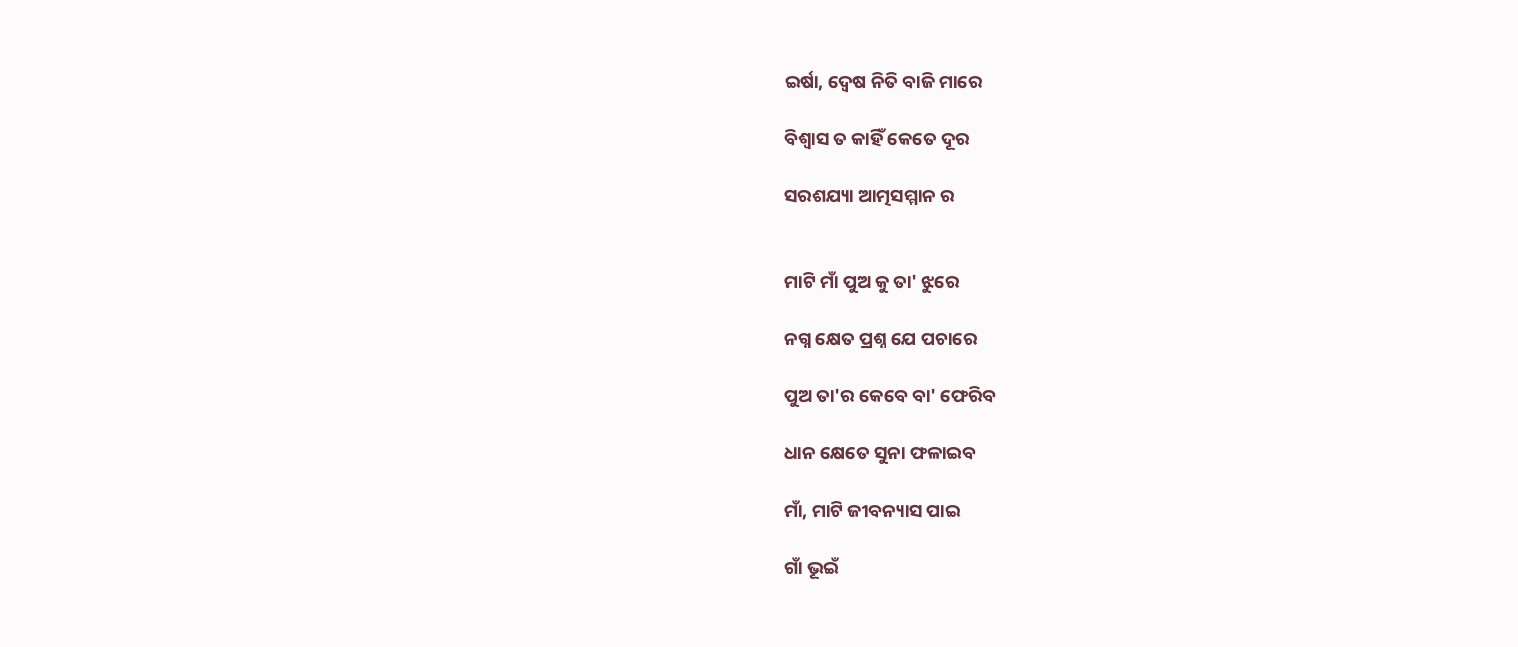ଇର୍ଷା, ଦ୍ୱେଷ ନିତି ବାଜି ମାରେ

ବିଶ୍ୱାସ ତ କାହିଁ କେତେ ଦୂର

ସରଶଯ୍ୟା ଆତ୍ମସମ୍ମାନ ର


ମାଟି ମାଁ ପୁଅ କୁ ତା' ଝୁରେ

ନଗ୍ନ କ୍ଷେତ ପ୍ରଶ୍ନ ଯେ ପଚାରେ

ପୁଅ ତା'ର କେବେ ବା' ଫେରିବ

ଧାନ କ୍ଷେତେ ସୁନା ଫଳାଇବ

ମାଁ, ମାଟି ଜୀବନ୍ୟାସ ପାଇ

ଗାଁ ଭୂଇଁ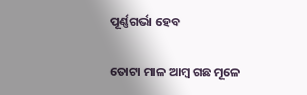ପୂର୍ଣ୍ଣଗର୍ଭା ହେବ

ତୋଟା ମାଳ ଆମ୍ବ ଗଛ ମୂଳେ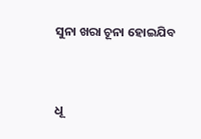ସୁନା ଖରା ଚୂନା ହୋଇଯିବ


ଧୂ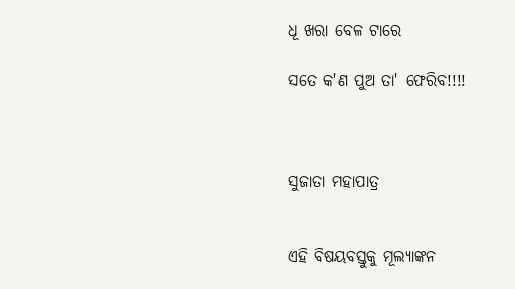ଧୂ ଖରା ବେଳ ଟାରେ

ସତେ କ'ଣ ପୁଅ ତା' ଫେରିବ!!!!



ସୁଜାତା ମହାପାତ୍ର


ଏହି ବିଷୟବସ୍ତୁକୁ ମୂଲ୍ୟାଙ୍କନ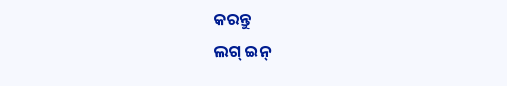କରନ୍ତୁ
ଲଗ୍ ଇନ୍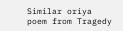Similar oriya poem from Tragedy